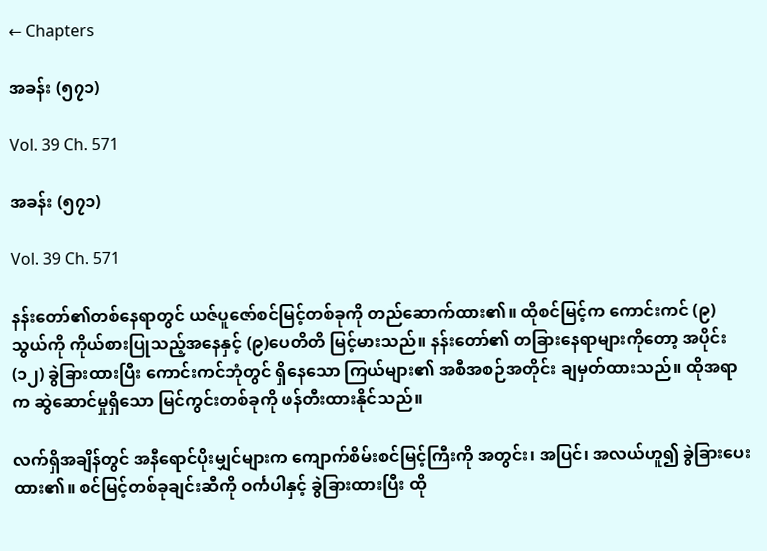← Chapters

အခန်း (၅၇၁)

Vol. 39 Ch. 571

အခန်း (၅၇၁)

Vol. 39 Ch. 571

နန်းတော်၏တစ်နေရာတွင် ယဇ်ပူဇော်စင်မြင့်တစ်ခုကို တည်ဆောက်ထား၏။ ထိုစင်မြင့်က ကောင်းကင် (၉) သွယ်ကို ကိုယ်စားပြုသည့်အနေနှင့် (၉)ပေတိတိ မြင့်မားသည်။ နန်းတော်၏ တခြားနေရာများကိုတော့ အပိုင်း (၁၂) ခွဲခြားထားပြီး ကောင်းကင်ဘုံတွင် ရှိနေသော ကြယ်များ၏ အစီအစဉ်အတိုင်း ချမှတ်ထားသည်။ ထိုအရာက ဆွဲဆောင်မှုရှိသော မြင်ကွင်းတစ်ခုကို ဖန်တီးထားနိုင်သည်။

လက်ရှိအချိန်တွင် အနီရောင်ပိုးမျှင်များက ကျောက်စိမ်းစင်မြင့်ကြီးကို အတွင်း၊ အပြင်၊ အလယ်ဟူ၍ ခွဲခြားပေးထား၏။ စင်မြင့်တစ်ခုချင်းဆီကို ဝင်္ကပါနှင့် ခွဲခြားထားပြီး ထို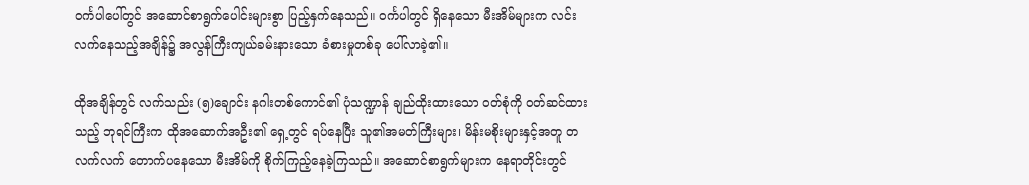ဝင်္ကပါပေါ်တွင် အဆောင်စာရွက်ပေါင်းများစွာ ပြည့်နှက်နေသည်။ ဝင်္ကပါတွင် ရှိနေသော မီးအိမ်များက လင်းလက်နေသည့်အချိန်၌ အလွန်ကြီးကျယ်ခမ်းနားသော ခံစားမှုတစ်ခု ပေါ်လာခဲ့၏။

ထိုအချိန်တွင် လက်သည်း (၅)ချောင်း နဂါးတစ်ကောင်၏ ပုံသဏ္ဍာန် ချည်ထိုးထားသော ဝတ်စုံကို ဝတ်ဆင်ထားသည့် ဘုရင်ကြီးက ထိုအဆောက်အဦး၏ ရှေ့တွင် ရပ်နေပြီး သူ၏အမတ်ကြီးများ၊ မိန်းမစိုးများနှင့်အတူ တလက်လက် တောက်ပနေသော မီးအိမ်ကို စိုက်ကြည့်နေခဲ့ကြသည်။ အဆောင်စာရွက်များက နေရာတိုင်းတွင်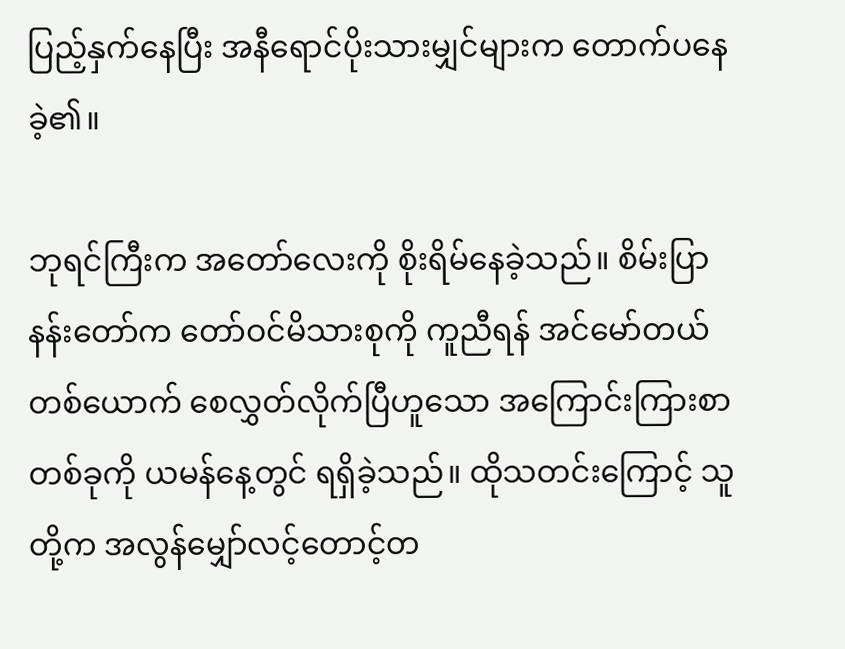ပြည့်နှက်နေပြီး အနီရောင်ပိုးသားမျှင်များက တောက်ပနေခဲ့၏။

ဘုရင်ကြီးက အတော်လေးကို စိုးရိမ်နေခဲ့သည်။ စိမ်းပြာနန်းတော်က တော်ဝင်မိသားစုကို ကူညီရန် အင်မော်တယ်တစ်ယောက် စေလွှတ်လိုက်ပြီဟူသော အကြောင်းကြားစာတစ်ခုကို ယမန်နေ့တွင် ရရှိခဲ့သည်။ ထိုသတင်းကြောင့် သူတို့က အလွန်မျှော်လင့်တောင့်တ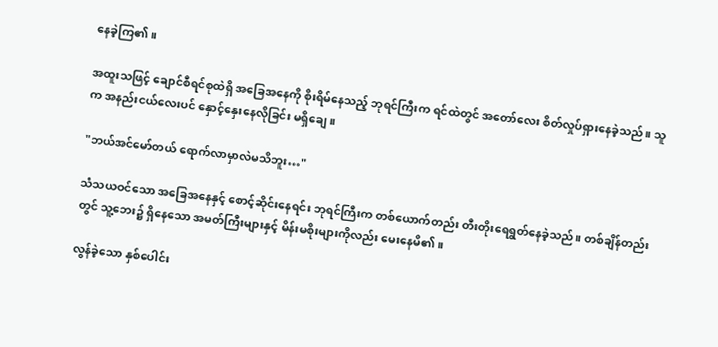နေခဲ့ကြ၏။

အထူးသဖြင့် ချောင်စီရင်စုထဲရှိ အခြေအနေကို စိုးရိမ်နေသည့် ဘုရင်ကြီးက ရင်ထဲတွင် အတော်လေး စိတ်လှုပ်ရှားနေခဲ့သည်။ သူက အနည်းငယ်လေးပင် နှောင့်နှေးနေလိုခြင်း မရှိချေ။

"ဘယ်အင်မော်တယ် ရောက်လာမှာလဲမသိဘူး…"

သံသယဝင်သော အခြေအနေနှင့် စောင့်ဆိုင်းနေရင်း ဘုရင်ကြီးက တစ်ယောက်တည်း တီးတိုးရေရွတ်နေခဲ့သည်။ တစ်ချိန်တည်းတွင် သူ့ဘေး၌ ရှိနေသော အမတ်ကြီးများနှင့် မိန်းမစိုးများကိုလည်း မေးနေမိ၏။

လွန်ခဲ့သော နှစ်ပေါင်း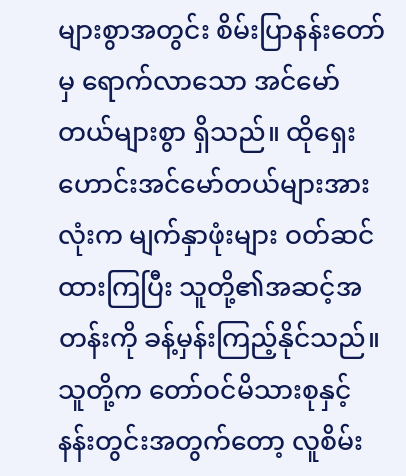များစွာအတွင်း စိမ်းပြာနန်းတော်မှ ရောက်လာသော အင်မော်တယ်များစွာ ရှိသည်။ ထိုရှေးဟောင်းအင်မော်တယ်များအားလုံးက မျက်နှာဖုံးများ ဝတ်ဆင်ထားကြပြီး သူတို့၏အဆင့်အတန်းကို ခန့်မှန်းကြည့်နိုင်သည်။ သူတို့က တော်ဝင်မိသားစုနှင့် နန်းတွင်းအတွက်တော့ လူစိမ်း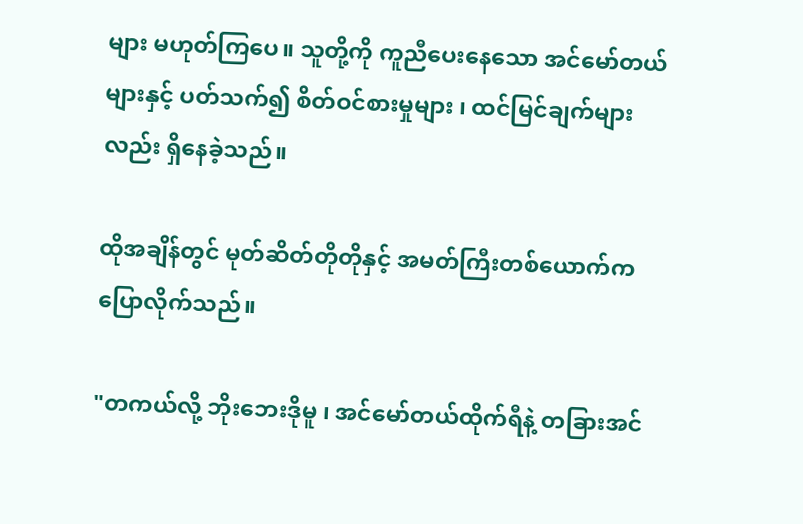များ မဟုတ်ကြပေ။ သူတို့ကို ကူညီပေးနေသော အင်မော်တယ်များနှင့် ပတ်သက်၍ စိတ်ဝင်စားမှုများ ၊ ထင်မြင်ချက်များလည်း ရှိနေခဲ့သည်။

ထိုအချိန်တွင် မုတ်ဆိတ်တိုတိုနှင့် အမတ်ကြီးတစ်ယောက်က ပြောလိုက်သည်။

"တကယ်လို့ ဘိုးဘေးဒိုမူ ၊ အင်မော်တယ်ထိုက်ရီနဲ့ တခြားအင်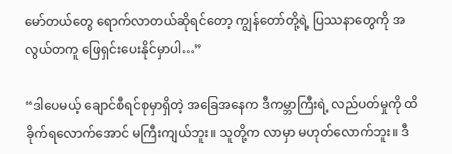မော်တယ်တွေ ရောက်လာတယ်ဆိုရင်တော့ ကျွန်တော်တို့ရဲ့ ပြဿနာတွေကို အလွယ်တကူ ဖြေရှင်းပေးနိုင်မှာပါ…”

“ဒါပေမယ့် ချောင်စီရင်စုမှာရှိတဲ့ အခြေအနေက ဒီကမ္ဘာကြီးရဲ့ လည်ပတ်မှုကို ထိခိုက်ရလောက်အောင် မကြီးကျယ်ဘူး။ သူတို့က လာမှာ မဟုတ်လောက်ဘူး။ ဒီ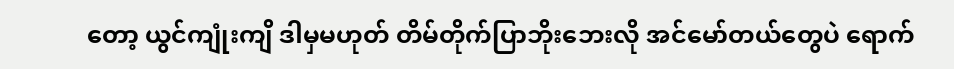တော့ ယွင်ကျုံးကျိ ဒါမှမဟုတ် တိမ်တိုက်ပြာဘိုးဘေးလို အင်မော်တယ်တွေပဲ ရောက်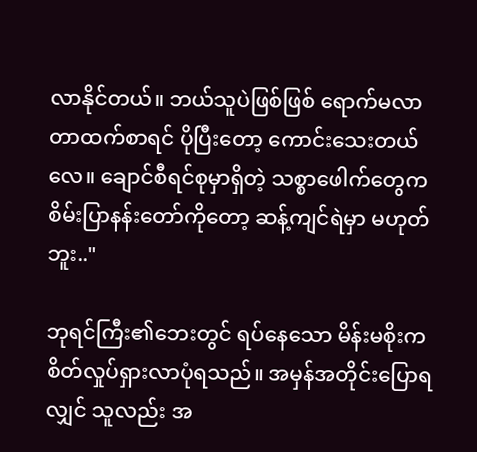လာနိုင်တယ်။ ဘယ်သူပဲဖြစ်ဖြစ် ရောက်မလာတာထက်စာရင် ပိုပြီးတော့ ကောင်းသေးတယ်လေ။ ချောင်စီရင်စုမှာရှိတဲ့ သစ္စာဖေါက်တွေက စိမ်းပြာနန်းတော်ကိုတော့ ဆန့်ကျင်ရဲမှာ မဟုတ်ဘူး.."

ဘုရင်ကြီး၏ဘေးတွင် ရပ်နေသော မိန်းမစိုးက စိတ်လှုပ်ရှားလာပုံရသည်။ အမှန်အတိုင်းပြောရလျှင် သူလည်း အ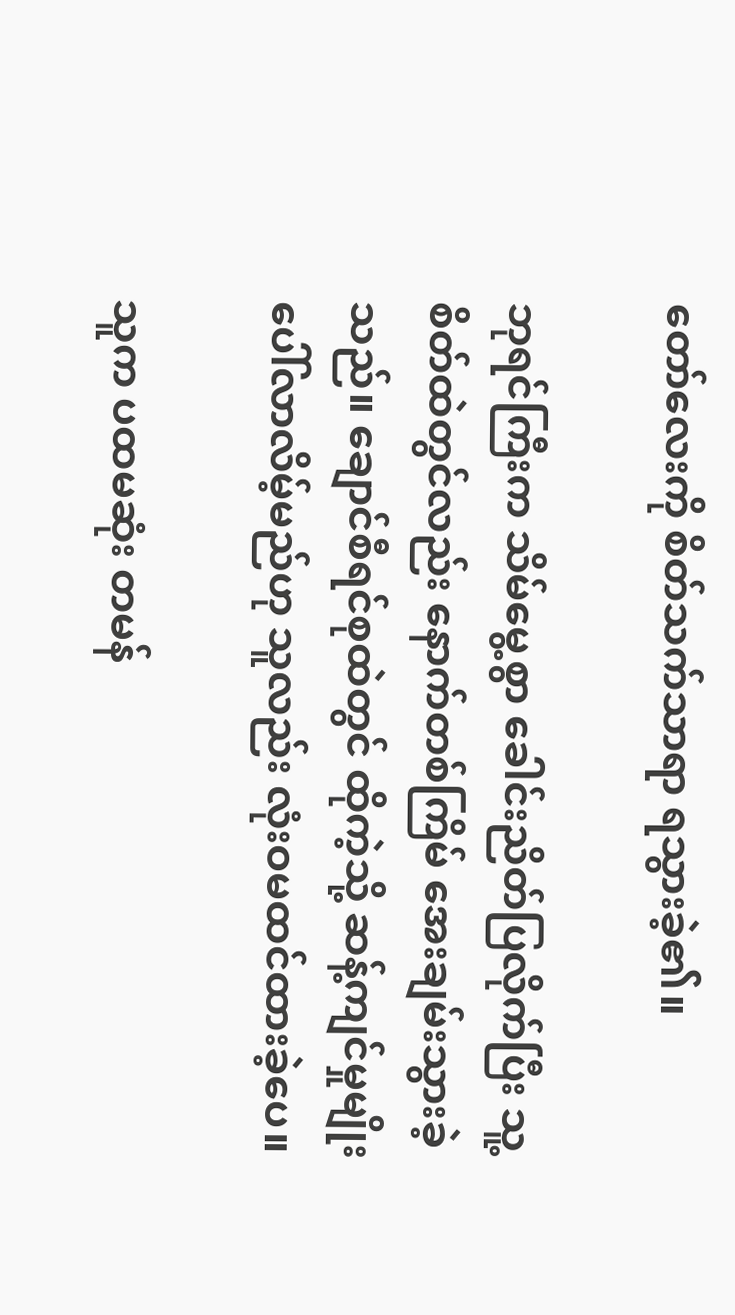တော်လေးကို စိတ်သက်သာရာ ရသွားခဲ့၏။

ဘုရင်ကြီးက သိမ်မွေ့စွာ ခေါင်းညိတ်ပြလိုက်ပြီး သူ့စိတ်ထဲတွင်လည်း နောက်တစ်ကြိမ် အေးချမ်းသွားခဲ့သည်။ ချောင်စီရင်စုထဲတွင် ထိုကဲ့သို့ ဆန့်ကျင်မှုမျိုး ပေါ်လာလိမ့်မည်ဟု သူလည်း လုံးဝမထင်ထားခဲ့ပေ။

သူက ပထမဆုံး တမန်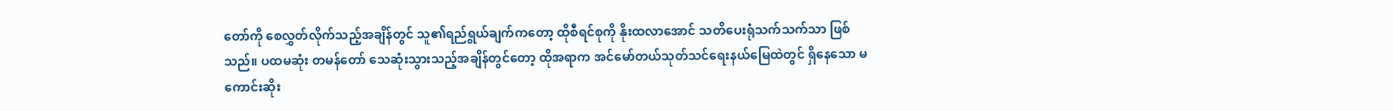တော်ကို စေလွှတ်လိုက်သည့်အချိန်တွင် သူ၏ရည်ရွယ်ချက်ကတော့ ထိုစီရင်စုကို နိုးထလာအောင် သတိပေးရုံသက်သက်သာ ဖြစ်သည်။ ပထမဆုံး တမန်တော် သေဆုံးသွားသည့်အချိန်တွင်တော့ ထိုအရာက အင်မော်တယ်သုတ်သင်ရေးနယ်မြေထဲတွင် ရှိနေသော မကောင်းဆိုး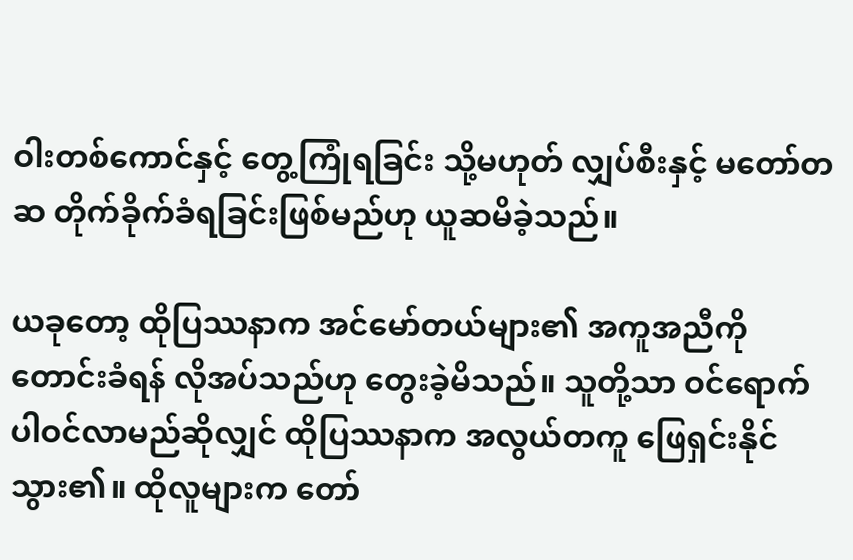ဝါးတစ်ကောင်နှင့် တွေ့ကြုံရခြင်း သို့မဟုတ် လျှပ်စီးနှင့် မတော်တဆ တိုက်ခိုက်ခံရခြင်းဖြစ်မည်ဟု ယူဆမိခဲ့သည်။

ယခုတော့ ထိုပြဿနာက အင်မော်တယ်များ၏ အကူအညီကို တောင်းခံရန် လိုအပ်သည်ဟု တွေးခဲ့မိသည်။ သူတို့သာ ဝင်ရောက်ပါဝင်လာမည်ဆိုလျှင် ထိုပြဿနာက အလွယ်တကူ ဖြေရှင်းနိုင်သွား၏။ ထိုလူများက တော်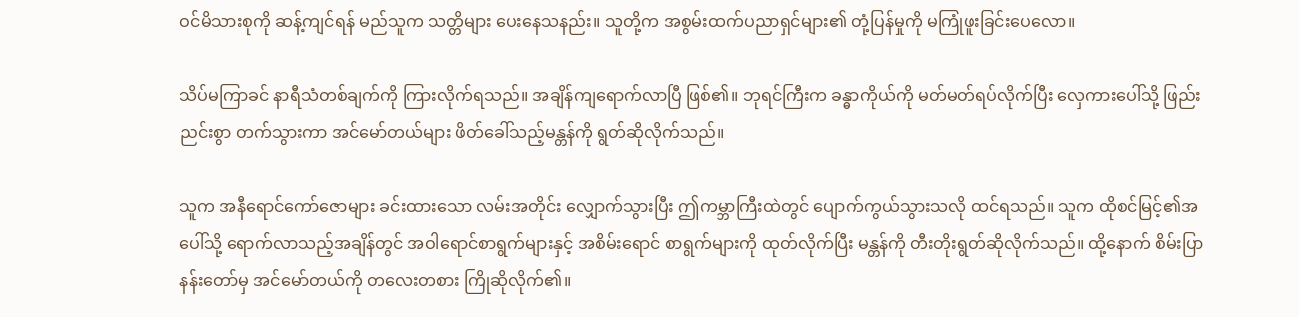ဝင်မိသားစုကို ဆန့်ကျင်ရန် မည်သူက သတ္တိများ ပေးနေသနည်း။ သူတို့က အစွမ်းထက်ပညာရှင်များ၏ တုံ့ပြန်မှုကို မကြုံဖူးခြင်းပေလော။

သိပ်မကြာခင် နာရီသံတစ်ချက်ကို ကြားလိုက်ရသည်။ အချိန်ကျရောက်လာပြီ ဖြစ်၏။ ဘုရင်ကြီးက ခန္ဓာကိုယ်ကို မတ်မတ်ရပ်လိုက်ပြီး လှေကားပေါ်သို့ ဖြည်းညင်းစွာ တက်သွားကာ အင်မော်တယ်များ ဖိတ်ခေါ်သည့်မန္တန်ကို ရွတ်ဆိုလိုက်သည်။

သူက အနီရောင်ကော်ဇောများ ခင်းထားသော လမ်းအတိုင်း လျှောက်သွားပြီး ဤကမ္ဘာကြီးထဲတွင် ပျောက်ကွယ်သွားသလို ထင်ရသည်။ သူက ထိုစင်မြင့်၏အပေါ်သို့ ရောက်လာသည့်အချိန်တွင် အဝါရောင်စာရွက်များနှင့် အစိမ်းရောင် စာရွက်များကို ထုတ်လိုက်ပြီး မန္တန်ကို တီးတိုးရွတ်ဆိုလိုက်သည်။ ထို့နောက် စိမ်းပြာနန်းတော်မှ အင်မော်တယ်ကို တလေးတစား ကြိုဆိုလိုက်၏။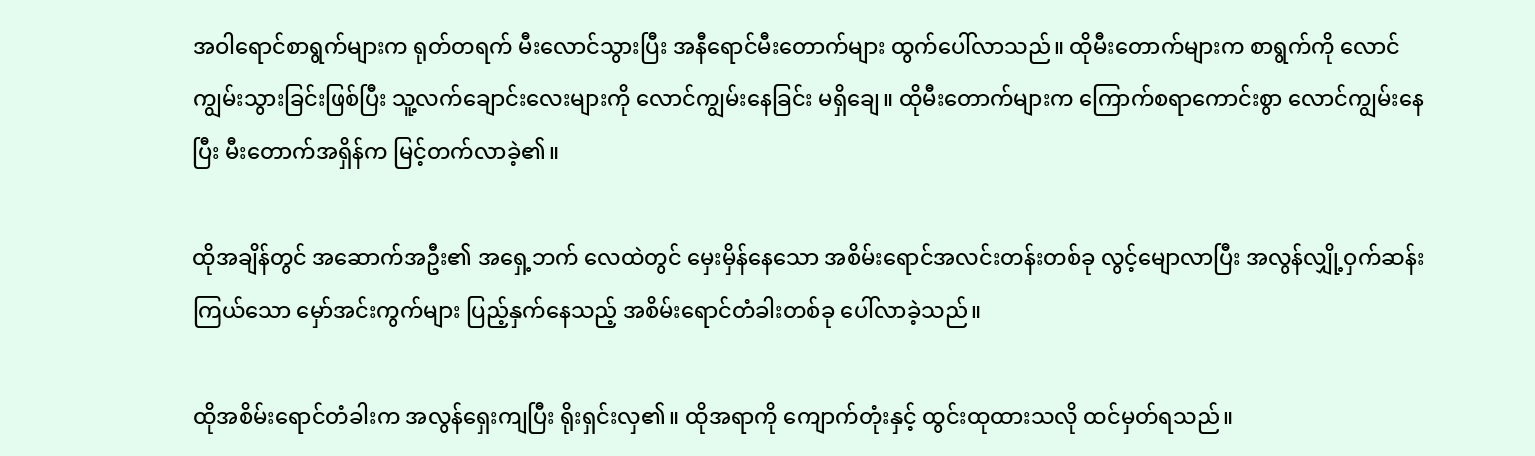အဝါရောင်စာရွက်များက ရုတ်တရက် မီးလောင်သွားပြီး အနီရောင်မီးတောက်များ ထွက်ပေါ်လာသည်။ ထိုမီးတောက်များက စာရွက်ကို လောင်ကျွမ်းသွားခြင်းဖြစ်ပြီး သူ့လက်ချောင်းလေးများကို လောင်ကျွမ်းနေခြင်း မရှိချေ။ ထိုမီးတောက်များက ကြောက်စရာကောင်းစွာ လောင်ကျွမ်းနေပြီး မီးတောက်အရှိန်က မြင့်တက်လာခဲ့၏။

ထိုအချိန်တွင် အဆောက်အဦး၏ အရှေ့ဘက် လေထဲတွင် မှေးမှိန်နေသော အစိမ်းရောင်အလင်းတန်းတစ်ခု လွင့်မျောလာပြီး အလွန်လျှို့ဝှက်ဆန်းကြယ်သော မှော်အင်းကွက်များ ပြည့်နှက်နေသည့် အစိမ်းရောင်တံခါးတစ်ခု ပေါ်လာခဲ့သည်။

ထိုအစိမ်းရောင်တံခါးက အလွန်ရှေးကျပြီး ရိုးရှင်းလှ၏။ ထိုအရာကို ကျောက်တုံးနှင့် ထွင်းထုထားသလို ထင်မှတ်ရသည်။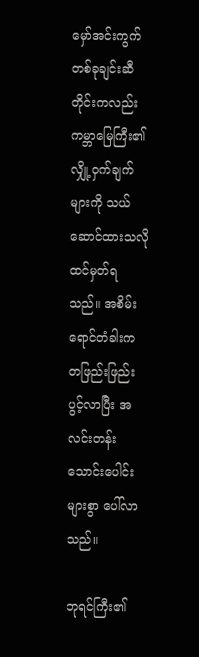မှော်အင်းကွက် တစ်ခုချင်းဆီတိုင်းကလည်း ကမ္ဘာမြေကြီး၏ လျှို့ဝှက်ချက်များကို သယ်ဆောင်ထားသလို ထင်မှတ်ရသည်။ အစိမ်းရောင်တံခါးက တဖြည်းဖြည်းပွင့်လာပြီး အလင်းတန်းသောင်းပေါင်းများစွာ ပေါ်လာသည်။

ဘုရင်ကြီး၏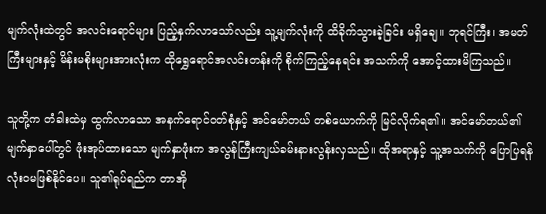မျက်လုံးထဲတွင် အလင်းရောင်များ ပြည့်နှက်လာသော်လည်း သူ့မျက်လုံးကို ထိခိုက်သွားခဲ့ခြင်း မရှိချေ။ ဘုရင်ကြီး၊ အမတ်ကြီးများနှင့် မိန်းမစိုးများအားလုံးက ထိုရွှေရောင်အလင်းတန်းကို စိုက်ကြည့်နေရင်း အသက်ကို အောင့်ထားမိကြသည်။

သူတို့က တံခါးထဲမှ ထွက်လာသော အနက်ရောင်ဝတ်စုံနှင့် အင်မော်တယ် တစ်ယောက်ကို မြင်လိုက်ရ၏။ အင်မော်တယ်၏ မျက်နှာပေါ်တွင် ဖုံးအုပ်ထားသော မျက်နှာဖုံးက အလွန်ကြီးကျယ်ခမ်းနားလွန်းလှသည်။ ထိုအရာနှင့် သူ့အသက်ကို ပြောပြရန် လုံးဝမဖြစ်နိုင်ပေ။ သူ၏ရုပ်ရည်က တာအို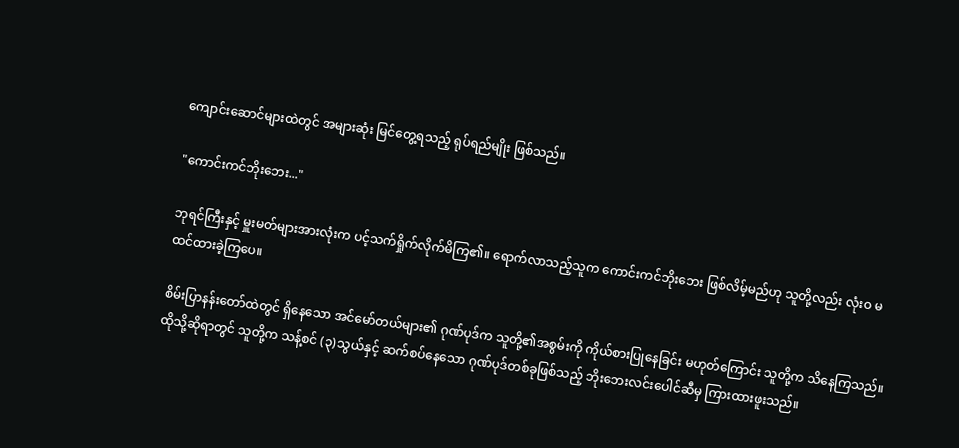ကျောင်းဆောင်များထဲတွင် အများဆုံး မြင်တွေ့ရသည့် ရုပ်ရည်မျိုး ဖြစ်သည်။

"ကောင်းကင်ဘိုးဘေး..."

ဘုရင်ကြီးနှင့် မှူးမတ်များအားလုံးက ပင့်သက်ရှိုက်လိုက်မိကြ၏။ ရောက်လာသည့်သူက ကောင်းကင်ဘိုးဘေး ဖြစ်လိမ့်မည်ဟု သူတို့လည်း လုံးဝ မထင်ထားခဲ့ကြပေ။

စိမ်းပြာနန်းတော်ထဲတွင် ရှိနေသော အင်မော်တယ်များ၏ ဂုဏ်ပုဒ်က သူတို့၏အစွမ်းကို ကိုယ်စားပြုနေခြင်း မဟုတ်ကြောင်း သူတို့က သိနေကြသည်။ ထိုသို့ဆိုရာတွင် သူတို့က သန့်စင် (၃)သွယ်နှင့် ဆက်စပ်နေသော ဂုဏ်ပုဒ်တစ်ခုဖြစ်သည့် ဘိုးဘေးလင်းပေါင်ဆီမှ ကြားထားဖူးသည်။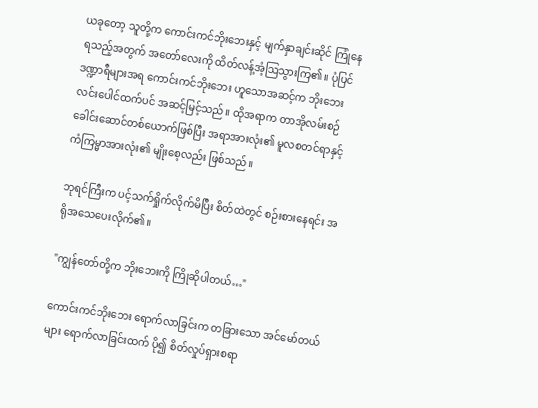ယခုတော့ သူတို့က ကောင်းကင်ဘိုးဘေးနှင့် မျက်နှာချင်းဆိုင် ကြုံနေရသည့်အတွက် အတော်လေးကို ထိတ်လန့်အံ့ဩသွားကြ၏။ ပုံပြင်ဒဏ္ဍာရီများအရ ကောင်းကင်ဘိုးဘေး ဟူသောအဆင့်က ဘိုးဘေးလင်းပေါင်ထက်ပင် အဆင့်မြင့်သည်။ ထိုအရာက တာအိုလမ်းစဉ် ခေါင်းဆောင်တစ်ယောက်ဖြစ်ပြီး အရာအားလုံး၏ မူလစတင်ရာနှင့် ကံကြမ္မာအားလုံး၏ မျိုးစေ့လည်း ဖြစ်သည်။

ဘုရင်ကြီးက ပင့်သက်ရှိုက်လိုက်မိပြီး စိတ်ထဲတွင် စဉ်းစားနေရင်း အရိုအသေပေးလိုက်၏။

"ကျွန်တော်တို့က ဘိုးဘေးကို ကြိုဆိုပါတယ်…"

ကောင်းကင်ဘိုးဘေး ရောက်လာခြင်းက တခြားသော အင်မော်တယ်များ ရောက်လာခြင်းထက် ပို၍ စိတ်လှုပ်ရှားစရာ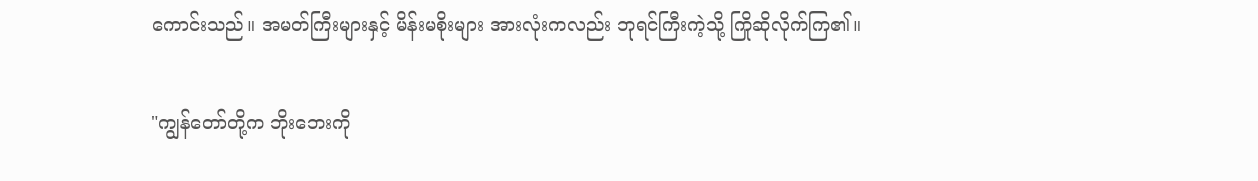ကောင်းသည်။ အမတ်ကြီးများနှင့် မိန်းမစိုးများ အားလုံးကလည်း ဘုရင်ကြီးကဲ့သို့ ကြိုဆိုလိုက်ကြ၏။

"ကျွန်တော်တို့က ဘိုးဘေးကို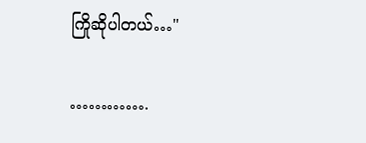ကြိုဆိုပါတယ်…"

………….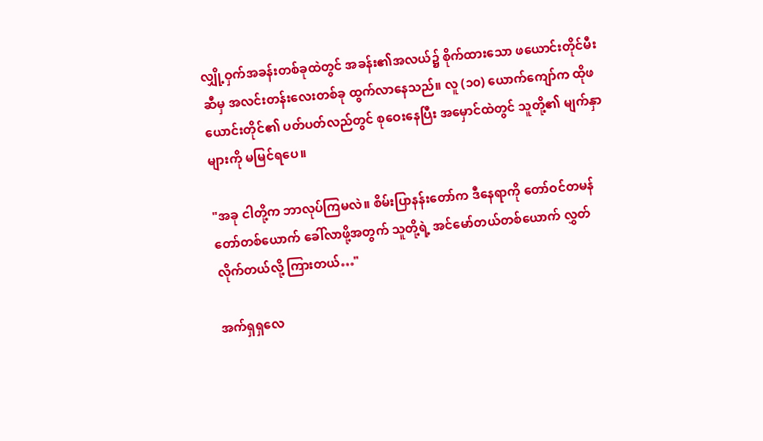လျှို့ဝှက်အခန်းတစ်ခုထဲတွင် အခန်း၏အလယ်၌ စိုက်ထားသော ဖယောင်းတိုင်မီးဆီမှ အလင်းတန်းလေးတစ်ခု ထွက်လာနေသည်။ လူ (၁၀) ယောက်ကျော်က ထိုဖယောင်းတိုင်၏ ပတ်ပတ်လည်တွင် စုဝေးနေပြီး အမှောင်ထဲတွင် သူတို့၏ မျက်နှာများကို မမြင်ရပေ။

"အခု ငါတို့က ဘာလုပ်ကြမလဲ။ စိမ်းပြာနန်းတော်က ဒီနေရာကို တော်ဝင်တမန်တော်တစ်ယောက် ခေါ်လာဖို့အတွက် သူတို့ရဲ့ အင်မော်တယ်တစ်ယောက် လွှတ်လိုက်တယ်လို့ ကြားတယ်…"

အက်ရှရှလေ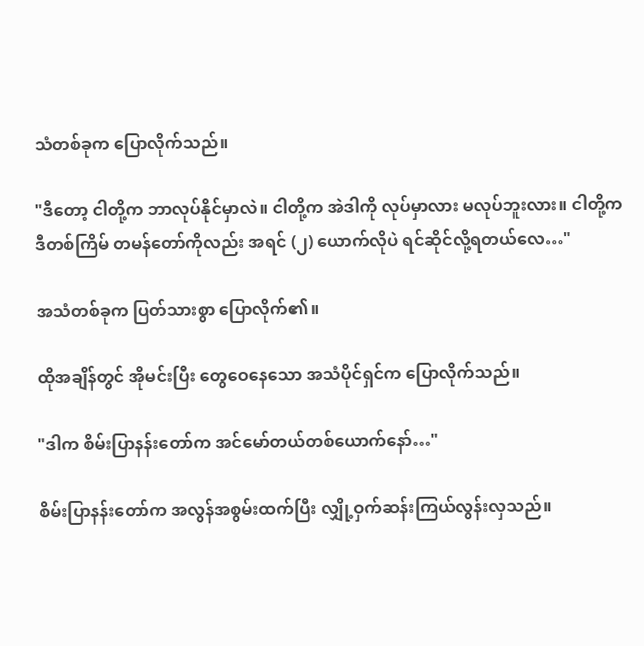သံတစ်ခုက ပြောလိုက်သည်။

"ဒီတော့ ငါတို့က ဘာလုပ်နိုင်မှာလဲ။ ငါတို့က အဲဒါကို လုပ်မှာလား မလုပ်ဘူးလား။ ငါတို့က ဒီတစ်ကြိမ် တမန်တော်ကိုလည်း အရင် (၂) ယောက်လိုပဲ ရင်ဆိုင်လို့ရတယ်လေ…"

အသံတစ်ခုက ပြတ်သားစွာ ပြောလိုက်၏။

ထိုအချိန်တွင် အိုမင်းပြီး တွေဝေနေသော အသံပိုင်ရှင်က ပြောလိုက်သည်။

"ဒါက စိမ်းပြာနန်းတော်က အင်မော်တယ်တစ်ယောက်နော်…"

စိမ်းပြာနန်းတော်က အလွန်အစွမ်းထက်ပြီး လျှို့ဝှက်ဆန်းကြယ်လွန်းလှသည်။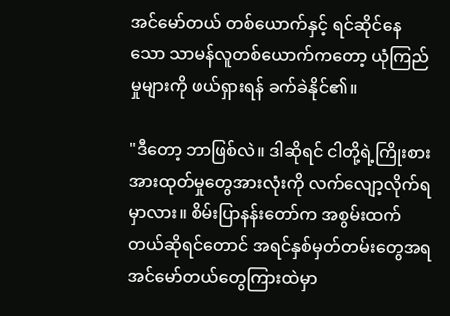အင်မော်တယ် တစ်ယောက်နှင့် ရင်ဆိုင်နေသော သာမန်လူတစ်ယောက်ကတော့ ယုံကြည်မှုများကို ဖယ်ရှားရန် ခက်ခဲနိုင်၏။

"ဒီတော့ ဘာဖြစ်လဲ။ ဒါဆိုရင် ငါတို့ရဲ့ကြိုးစားအားထုတ်မှုတွေအားလုံးကို လက်လျော့လိုက်ရမှာလား။ စိမ်းပြာနန်းတော်က အစွမ်းထက်တယ်ဆိုရင်တောင် အရင်နှစ်မှတ်တမ်းတွေအရ အင်မော်တယ်တွေကြားထဲမှာ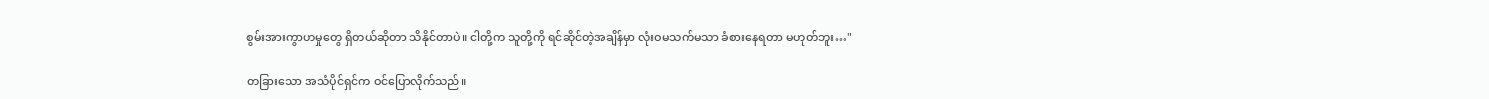စွမ်းအားကွာဟမှုတွေ ရှိတယ်ဆိုတာ သိနိုင်တာပဲ။ ငါတို့က သူတို့ကို ရင်ဆိုင်တဲ့အချိန်မှာ လုံးဝမသက်မသာ ခံစားနေရတာ မဟုတ်ဘူး…"

တခြားသော အသံပိုင်ရှင်က ဝင်ပြောလိုက်သည်။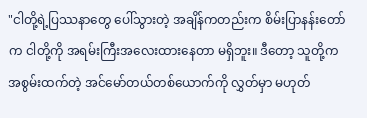"ငါတို့ရဲ့ပြဿနာတွေ ပေါ်သွားတဲ့ အချိန်ကတည်းက စိမ်းပြာနန်းတော်က ငါတို့ကို အရမ်းကြီးအလေးထားနေတာ မရှိဘူး။ ဒီတော့ သူတို့က အစွမ်းထက်တဲ့ အင်မော်တယ်တစ်ယောက်ကို လွှတ်မှာ မဟုတ်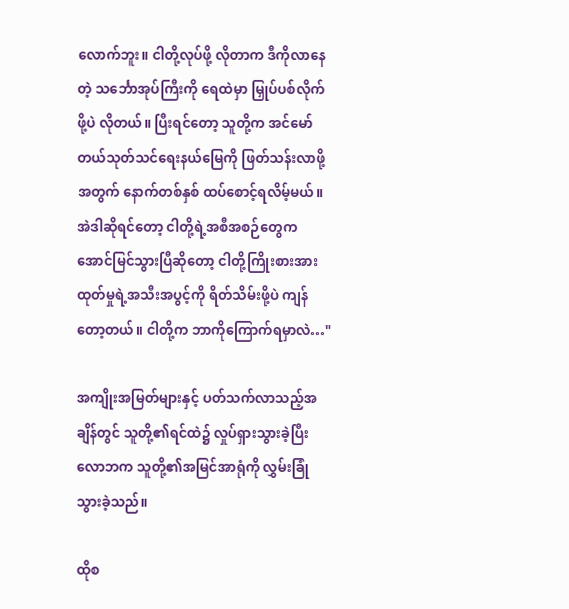လောက်ဘူး။ ငါတို့လုပ်ဖို့ လိုတာက ဒီကိုလာနေတဲ့ သင်္ဘောအုပ်ကြီးကို ရေထဲမှာ မြှုပ်ပစ်လိုက်ဖို့ပဲ လိုတယ်။ ပြီးရင်တော့ သူတို့က အင်မော်တယ်သုတ်သင်ရေးနယ်မြေကို ဖြတ်သန်းလာဖို့အတွက် နောက်တစ်နှစ် ထပ်စောင့်ရလိမ့်မယ်။ အဲဒါဆိုရင်တော့ ငါတို့ရဲ့အစီအစဉ်တွေက အောင်မြင်သွားပြီဆိုတော့ ငါတို့ကြိုးစားအားထုတ်မှုရဲ့အသီးအပွင့်ကို ရိတ်သိမ်းဖို့ပဲ ကျန်တော့တယ်။ ငါတို့က ဘာကိုကြောက်ရမှာလဲ…"

အကျိုးအမြတ်များနှင့် ပတ်သက်လာသည့်အချိန်တွင် သူတို့၏ရင်ထဲ၌ လှုပ်ရှားသွားခဲ့ပြီး လောဘက သူတို့၏အမြင်အာရုံကို လွှမ်းခြုံသွားခဲ့သည်။

ထိုစ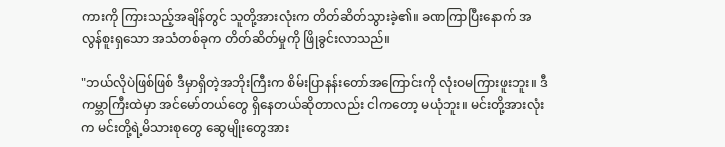ကားကို ကြားသည့်အချိန်တွင် သူတို့အားလုံးက တိတ်ဆိတ်သွားခဲ့၏။ ခဏကြာပြီးနောက် အလွန်စူးရှသော အသံတစ်ခုက တိတ်ဆိတ်မှုကို ဖြိုခွင်းလာသည်။

"ဘယ်လိုပဲဖြစ်ဖြစ် ဒီမှာရှိတဲ့အဘိုးကြီးက စိမ်းပြာနန်းတော်အကြောင်းကို လုံးဝမကြားဖူးဘူး။ ဒီကမ္ဘာကြီးထဲမှာ အင်မော်တယ်တွေ ရှိနေတယ်ဆိုတာလည်း ငါကတော့ မယုံဘူး။ မင်းတို့အားလုံးက မင်းတို့ရဲ့မိသားစုတွေ ဆွေမျိုးတွေအား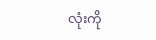လုံးကို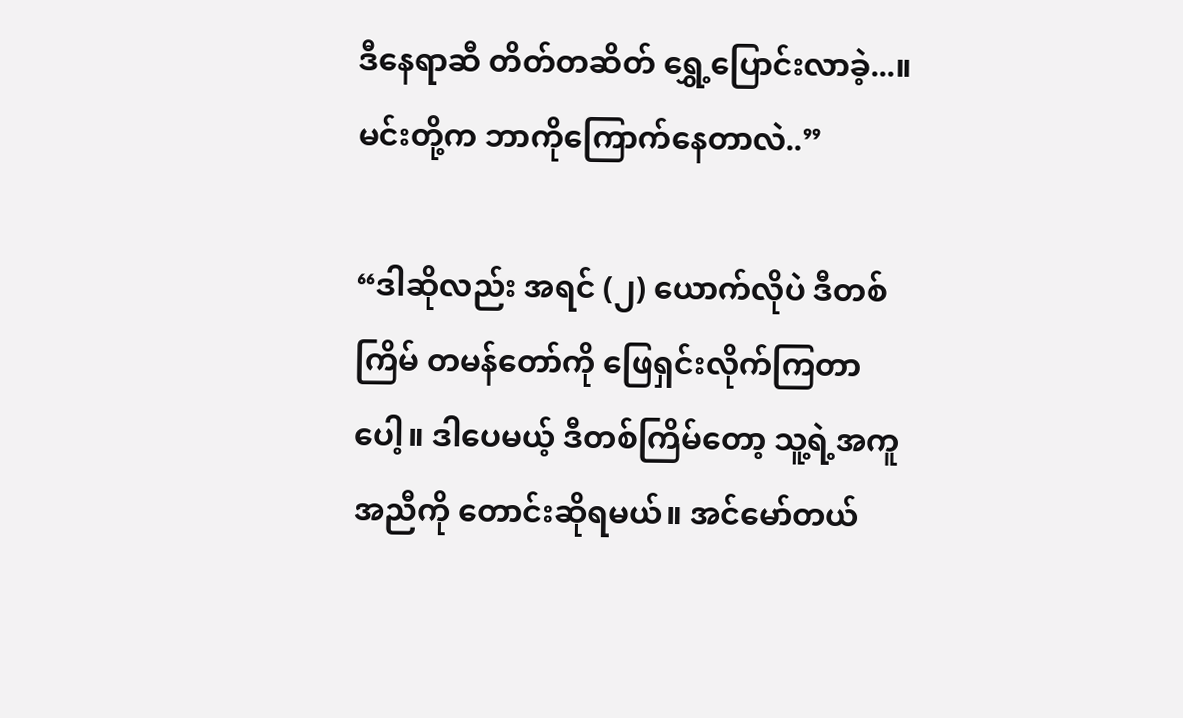ဒီနေရာဆီ တိတ်တဆိတ် ရွှေ့ပြောင်းလာခဲ့...။ မင်းတို့က ဘာကိုကြောက်နေတာလဲ..”

“ဒါဆိုလည်း အရင် (၂) ယောက်လိုပဲ ဒီတစ်ကြိမ် တမန်တော်ကို ဖြေရှင်းလိုက်ကြတာပေါ့။ ဒါပေမယ့် ဒီတစ်ကြိမ်တော့ သူ့ရဲ့အကူအညီကို တောင်းဆိုရမယ်။ အင်မော်တယ်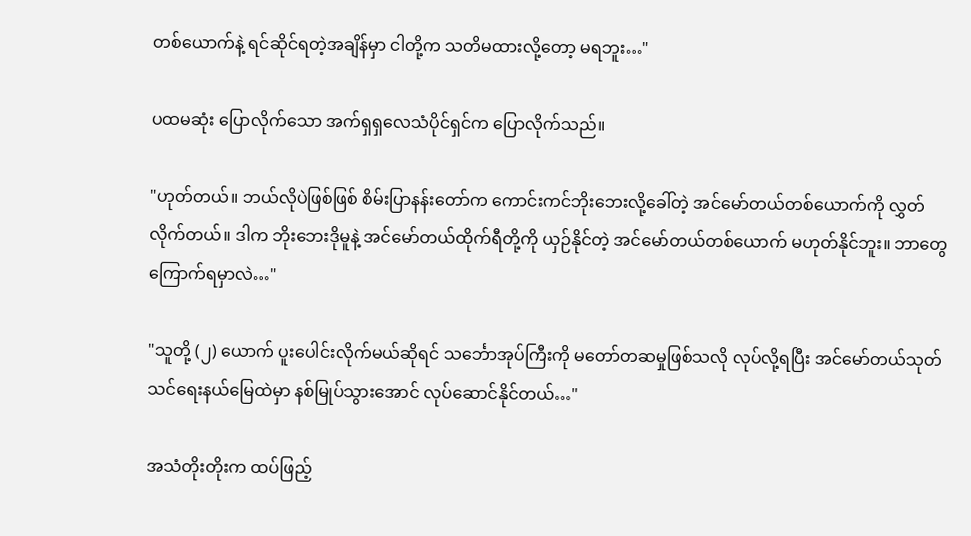တစ်ယောက်နဲ့ ရင်ဆိုင်ရတဲ့အချိန်မှာ ငါတို့က သတိမထားလို့တော့ မရဘူး…"

ပထမဆုံး ပြောလိုက်သော အက်ရှရှလေသံပိုင်ရှင်က ပြောလိုက်သည်။

"ဟုတ်တယ်။ ဘယ်လိုပဲဖြစ်ဖြစ် စိမ်းပြာနန်းတော်က ကောင်းကင်ဘိုးဘေးလို့ခေါ်တဲ့ အင်မော်တယ်တစ်ယောက်ကို လွှတ်လိုက်တယ်။ ဒါက ဘိုးဘေးဒိုမူနဲ့ အင်မော်တယ်ထိုက်ရီတို့ကို ယှဉ်နိုင်တဲ့ အင်မော်တယ်တစ်ယောက် မဟုတ်နိုင်ဘူး။ ဘာတွေကြောက်ရမှာလဲ…"

"သူတို့ (၂) ယောက် ပူးပေါင်းလိုက်မယ်ဆိုရင် သင်္ဘောအုပ်ကြီးကို မတော်တဆမှုဖြစ်သလို လုပ်လို့ရပြီး အင်မော်တယ်သုတ်သင်ရေးနယ်မြေထဲမှာ နစ်မြုပ်သွားအောင် လုပ်ဆောင်နိုင်တယ်…"

အသံတိုးတိုးက ထပ်ဖြည့်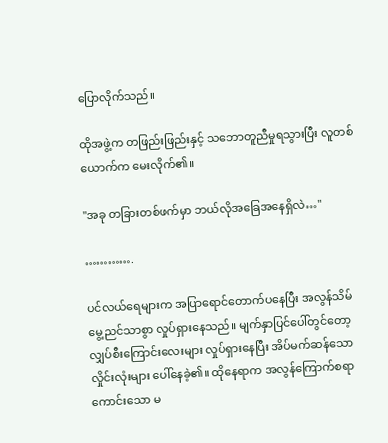ပြောလိုက်သည်။

ထိုအဖွဲ့က တဖြည်းဖြည်းနှင့် သဘောတူညီမှုရသွားပြီး လူတစ်ယောက်က မေးလိုက်၏။

"အခု တခြားတစ်ဖက်မှာ ဘယ်လိုအခြေအနေရှိလဲ…"

………….

ပင်လယ်ရေများက အပြာရောင်တောက်ပနေပြီး အလွန်သိမ်မွေ့ညင်သာစွာ လှုပ်ရှားနေသည်။ မျက်နှာပြင်ပေါ်တွင်တော့ လျှပ်စီးကြောင်းလေးများ လှုပ်ရှားနေပြီး အိပ်မက်ဆန်သော လှိုင်းလုံးများ ပေါ်နေခဲ့၏။ ထိုနေရာက အလွန်ကြောက်စရာ ကောင်းသော မ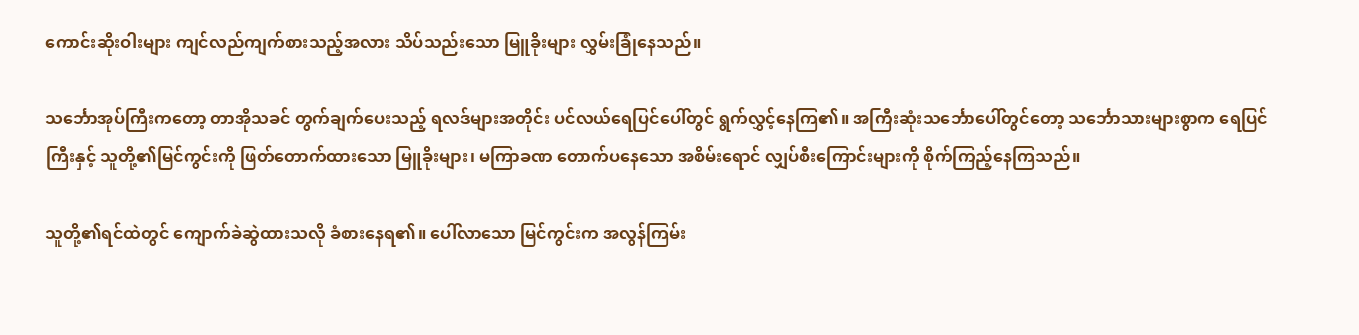ကောင်းဆိုးဝါးများ ကျင်လည်ကျက်စားသည့်အလား သိပ်သည်းသော မြူခိုးများ လွှမ်းခြုံနေသည်။

သင်္ဘောအုပ်ကြီးကတော့ တာအိုသခင် တွက်ချက်ပေးသည့် ရလဒ်များအတိုင်း ပင်လယ်ရေပြင်ပေါ်တွင် ရွက်လွှင့်နေကြ၏။ အကြီးဆုံးသင်္ဘောပေါ်တွင်တော့ သင်္ဘောသားများစွာက ရေပြင်ကြီးနှင့် သူတို့၏မြင်ကွင်းကို ဖြတ်တောက်ထားသော မြူခိုးများ၊ မကြာခဏ တောက်ပနေသော အစိမ်းရောင် လျှပ်စီးကြောင်းများကို စိုက်ကြည့်နေကြသည်။

သူတို့၏ရင်ထဲတွင် ကျောက်ခဲဆွဲထားသလို ခံစားနေရ၏။ ပေါ်လာသော မြင်ကွင်းက အလွန်ကြမ်း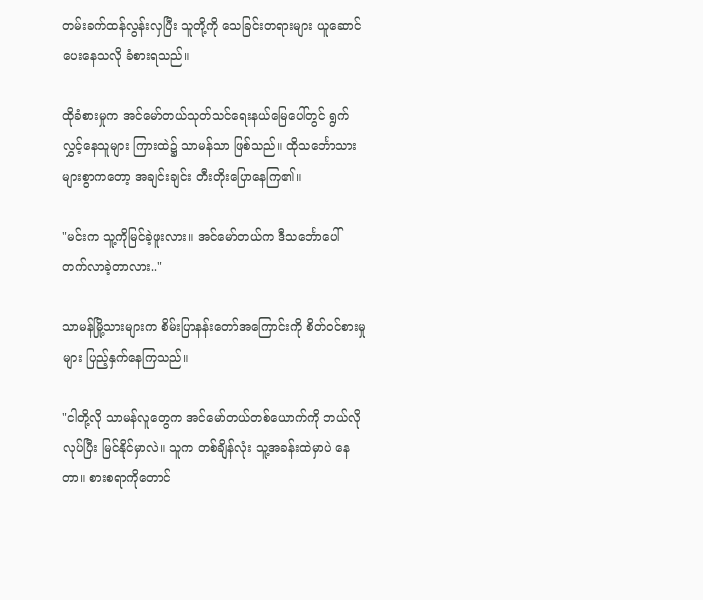တမ်းခက်ထန်လွန်းလှပြီး သူတို့ကို သေခြင်းတရားများ ယူဆောင်ပေးနေသလို ခံစားရသည်။

ထိုခံစားမှုက အင်မော်တယ်သုတ်သင်ရေးနယ်မြေပေါ်တွင် ရွက်လွှင့်နေသူများ ကြားထဲ၌ သာမန်သာ ဖြစ်သည်။ ထိုသင်္ဘောသားများစွာကတော့ အချင်းချင်း တီးတိုးပြောနေကြ၏။

"မင်းက သူ့ကိုမြင်ခဲ့ဖူးလား။ အင်မော်တယ်က ဒီသင်္ဘောပေါ် တက်လာခဲ့တာလား.."

သာမန်မြို့သားများက စိမ်းပြာနန်းတော်အကြောင်းကို စိတ်ဝင်စားမှုများ ပြည့်နှက်နေကြသည်။

"ငါတို့လို သာမန်လူတွေက အင်မော်တယ်တစ်ယောက်ကို ဘယ်လိုလုပ်ပြီး မြင်နိုင်မှာလဲ။ သူက တစ်ချိန်လုံး သူ့အခန်းထဲမှာပဲ နေတာ။ စားစရာကိုတောင်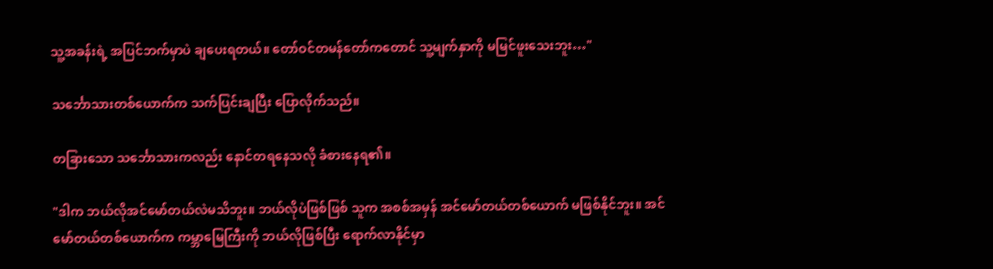သူ့အခန်းရဲ့ အပြင်ဘက်မှာပဲ ချပေးရတယ်။ တော်ဝင်တမန်တော်ကတောင် သူ့မျက်နှာကို မမြင်ဖူးသေးဘူး…"

သင်္ဘောသားတစ်ယောက်က သက်ပြင်းချပြီး ပြောလိုက်သည်။

တခြားသော သင်္ဘောသားကလည်း နောင်တရနေသလို ခံစားနေရ၏။

"ဒါက ဘယ်လိုအင်မော်တယ်လဲမသိဘူး။ ဘယ်လိုပဲဖြစ်ဖြစ် သူက အစစ်အမှန် အင်မော်တယ်တစ်ယောက် မဖြစ်နိုင်ဘူး။ အင်မော်တယ်တစ်ယောက်က ကမ္ဘာမြေကြီးကို ဘယ်လိုဖြစ်ပြီး ရောက်လာနိုင်မှာ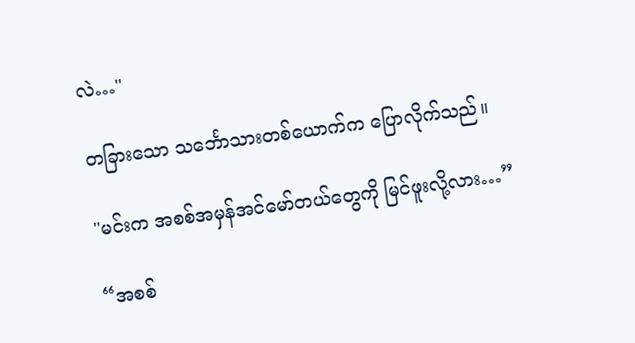လဲ…"

တခြားသော သင်္ဘောသားတစ်ယောက်က ပြောလိုက်သည်။

"မင်းက အစစ်အမှန်အင်မော်တယ်တွေကို မြင်ဖူးလို့လား…”

“အစစ်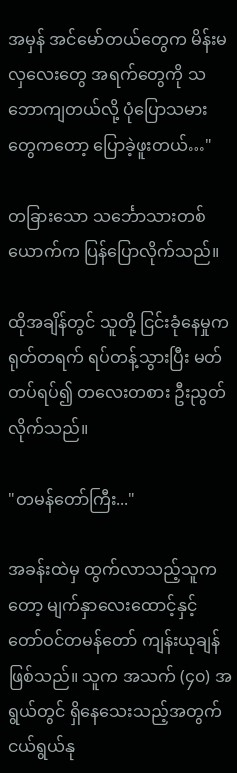အမှန် အင်မော်တယ်တွေက မိန်းမလှလေးတွေ အရက်တွေကို သဘောကျတယ်လို့ ပုံပြောသမားတွေကတော့ ပြောခဲ့ဖူးတယ်…"

တခြားသော သင်္ဘောသားတစ်ယောက်က ပြန်ပြောလိုက်သည်။

ထိုအချိန်တွင် သူတို့ ငြင်းခုံနေမှုက ရုတ်တရက် ရပ်တန့်သွားပြီး မတ်တပ်ရပ်၍ တလေးတစား ဦးညွတ်လိုက်သည်။

"တမန်တော်ကြီး..."

အခန်းထဲမှ ထွက်လာသည့်သူကတော့ မျက်နှာလေးထောင့်နှင့် တော်ဝင်တမန်တော် ကျန်းယုချန် ဖြစ်သည်။ သူက အသက် (၄၀) အရွယ်တွင် ရှိနေသေးသည့်အတွက် ငယ်ရွယ်နု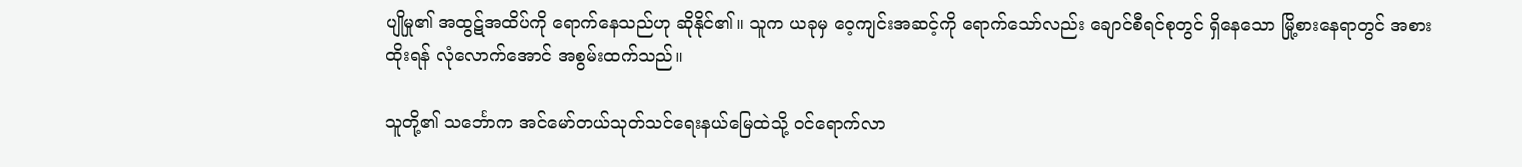ပျိုမှု၏ အထွဋ်အထိပ်ကို ရောက်နေသည်ဟု ဆိုနိုင်၏။ သူက ယခုမှ ဝေ့ကျင်းအဆင့်ကို ရောက်သော်လည်း ချောင်စီရင်စုတွင် ရှိနေသော မြို့စားနေရာတွင် အစားထိုးရန် လုံလောက်အောင် အစွမ်းထက်သည်။

သူတို့၏ သင်္ဘောက အင်မော်တယ်သုတ်သင်ရေးနယ်မြေထဲသို့ ဝင်ရောက်လာ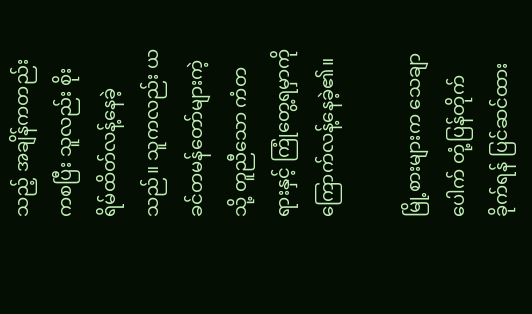သည့် အချိန်ကတည်းကစပြီး သူလည်း စိုးရိမ်ထိတ်လန့်နေခဲ့သည်။ သူကလည်း ယခင်တမန်တော်များကဲ့သို့ တူညီသော ကံတရားနှင့် ကြုံတွေ့ရမှာကို ကြောက်လန့်နေခဲ့၏။

မြို့စားများက သေချာပေါက် တုံ့ပြန်တိုက်ခိုက်ရန် ပြင်ဆင်ထား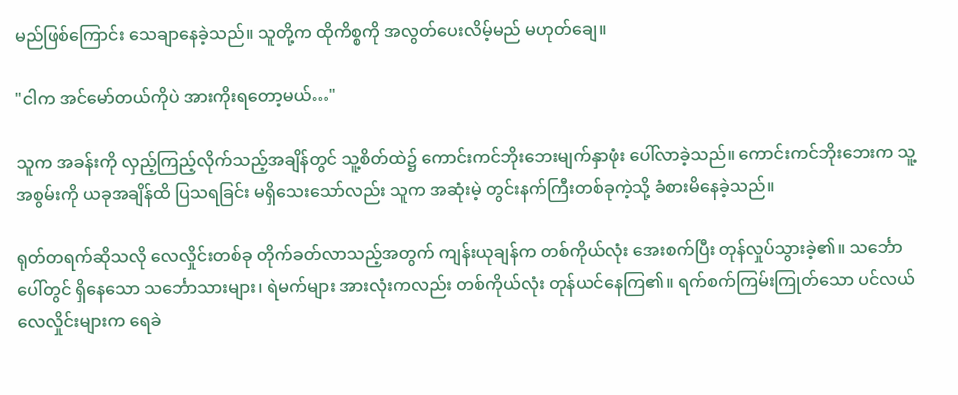မည်ဖြစ်ကြောင်း သေချာနေခဲ့သည်။ သူတို့က ထိုကိစ္စကို အလွတ်ပေးလိမ့်မည် မဟုတ်ချေ။

"ငါက အင်မော်တယ်ကိုပဲ အားကိုးရတော့မယ်…"

သူက အခန်းကို လှည့်ကြည့်လိုက်သည့်အချိန်တွင် သူ့စိတ်ထဲ၌ ကောင်းကင်ဘိုးဘေးမျက်နှာဖုံး ပေါ်လာခဲ့သည်။ ကောင်းကင်ဘိုးဘေးက သူ့အစွမ်းကို ယခုအချိန်ထိ ပြသရခြင်း မရှိသေးသော်လည်း သူက အဆုံးမဲ့ တွင်းနက်ကြီးတစ်ခုကဲ့သို့ ခံစားမိနေခဲ့သည်။

ရုတ်တရက်ဆိုသလို လေလှိုင်းတစ်ခု တိုက်ခတ်လာသည့်အတွက် ကျန်းယုချန်က တစ်ကိုယ်လုံး အေးစက်ပြီး တုန်လှုပ်သွားခဲ့၏။ သင်္ဘောပေါ်တွင် ရှိနေသော သင်္ဘောသားများ၊ ရဲမက်များ အားလုံးကလည်း တစ်ကိုယ်လုံး တုန်ယင်နေကြ၏။ ရက်စက်ကြမ်းကြုတ်သော ပင်လယ်လေလှိုင်းများက ရေခဲ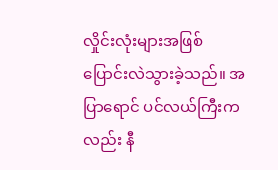လှိုင်းလုံးများအဖြစ် ပြောင်းလဲသွားခဲ့သည်။ အပြာရောင် ပင်လယ်ကြီးကလည်း နီ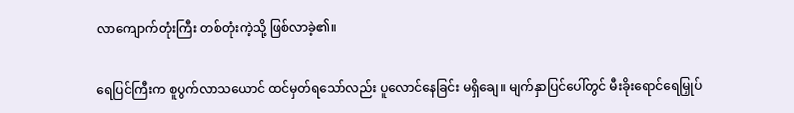လာကျောက်တုံးကြီး တစ်တုံးကဲ့သို့ ဖြစ်လာခဲ့၏။

ရေပြင်ကြီးက စူပွက်လာသယောင် ထင်မှတ်ရသော်လည်း ပူလောင်နေခြင်း မရှိချေ။ မျက်နှာပြင်ပေါ်တွင် မီးခိုးရောင်ရေမြှုပ်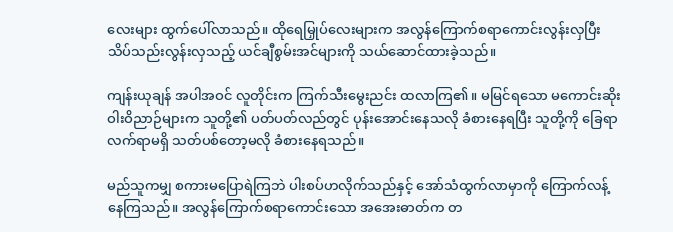လေးများ ထွက်ပေါ်လာသည်။ ထိုရေမြှုပ်လေးများက အလွန်ကြောက်စရာကောင်းလွန်းလှပြီး သိပ်သည်းလွန်းလှသည့် ယင်ချီစွမ်းအင်များကို သယ်ဆောင်ထားခဲ့သည်။

ကျန်းယုချန် အပါအဝင် လူတိုင်းက ကြက်သီးမွေးညင်း ထလာကြ၏။ မမြင်ရသော မကောင်းဆိုးဝါးဝိညာဉ်များက သူတို့၏ ပတ်ပတ်လည်တွင် ပုန်းအောင်းနေသလို ခံစားနေရပြီး သူတို့ကို ခြေရာလက်ရာမရှိ သတ်ပစ်တော့မလို ခံစားနေရသည်။

မည်သူကမျှ စကားမပြောရဲကြဘဲ ပါးစပ်ဟလိုက်သည်နှင့် အော်သံထွက်လာမှာကို ကြောက်လန့်နေကြသည်။ အလွန်ကြောက်စရာကောင်းသော အအေးဓာတ်က တ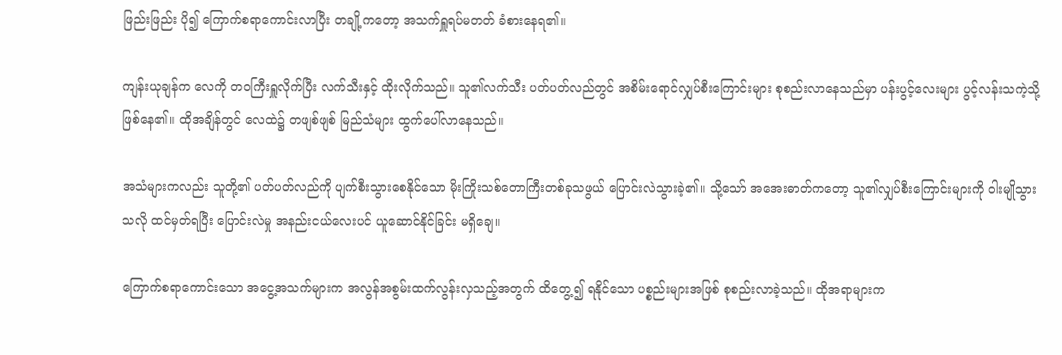ဖြည်းဖြည်း ပို၍ ကြောက်စရာကောင်းလာပြီး တချို့ကတော့ အသက်ရှူရပ်မတတ် ခံစားနေရ၏။

ကျန်းယုချန်က လေကို တဝကြီးရှူလိုက်ပြီး လက်သီးနှင့် ထိုးလိုက်သည်။ သူ၏လက်သီး ပတ်ပတ်လည်တွင် အစိမ်းရောင်လျှပ်စီးကြောင်းများ စုစည်းလာနေသည်မှာ ပန်းပွင့်လေးများ ပွင့်လန်းသကဲ့သို့ ဖြစ်နေ၏။ ထိုအချိန်တွင် လေထဲ၌ တဖျစ်ဖျစ် မြည်သံများ ထွက်ပေါ်လာနေသည်။

အသံများကလည်း သူတို့၏ ပတ်ပတ်လည်ကို ပျက်စီးသွားစေနိုင်သော မိုးကြိုးသစ်တောကြီးတစ်ခုသဖွယ် ပြောင်းလဲသွားခဲ့၏။ သို့သော် အအေးဓာတ်ကတော့ သူ၏လျှပ်စီးကြောင်းများကို ဝါးမျိုသွားသလို ထင်မှတ်ရပြီး ပြောင်းလဲမှု အနည်းငယ်လေးပင် ယူဆောင်နိုင်ခြင်း မရှိချေ။

ကြောက်စရာကောင်းသော အငွေ့အသက်များက အလွန်အစွမ်းထက်လွန်းလှသည့်အတွက် ထိတွေ့၍ ရနိုင်သော ပစ္စည်းများအဖြစ် စုစည်းလာခဲ့သည်။ ထိုအရာများက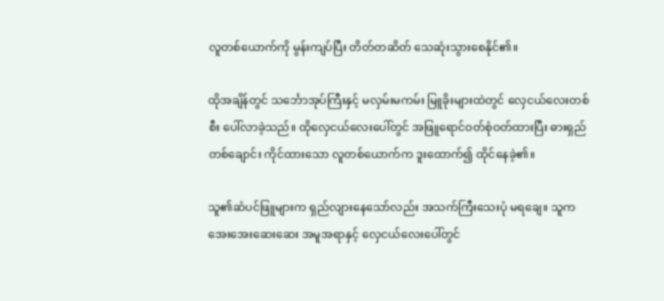လူတစ်ယောက်ကို မွန်းကျပ်ပြီး တိတ်တဆိတ် သေဆုံးသွားစေနိုင်၏။

ထိုအချိန်တွင် သင်္ဘောအုပ်ကြီးနှင့် မလှမ်းမကမ်း မြူခိုးများထဲတွင် လှေငယ်လေးတစ်စီး ပေါ်လာခဲ့သည်။ ထိုလှေငယ်လေးပေါ်တွင် အဖြူရောင်ဝတ်စုံဝတ်ထားပြီး ဓားရှည်တစ်ချောင်း ကိုင်ထားသော လူတစ်ယောက်က ဒူးထောက်၍ ထိုင်နေခဲ့၏။

သူ၏ဆံပင်ဖြူများက ရှည်လျားနေသော်လည်း အသက်ကြီးသေးပုံ မရချေ။ သူက အေးအေးဆေးဆေး အမူအရာနှင့် လှေငယ်လေးပေါ်တွင်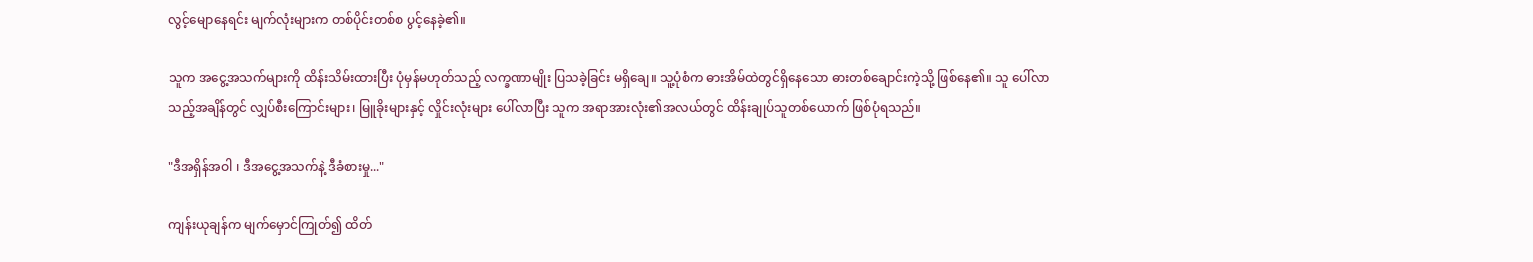လွင့်မျောနေရင်း မျက်လုံးများက တစ်ပိုင်းတစ်စ ပွင့်နေခဲ့၏။

သူက အငွေ့အသက်များကို ထိန်းသိမ်းထားပြီး ပုံမှန်မဟုတ်သည့် လက္ခဏာမျိုး ပြသခဲ့ခြင်း မရှိချေ။ သူ့ပုံစံက ဓားအိမ်ထဲတွင်ရှိနေသော ဓားတစ်ချောင်းကဲ့သို့ ဖြစ်နေ၏။ သူ ပေါ်လာသည့်အချိန်တွင် လျှပ်စီးကြောင်းများ၊ မြူခိုးများနှင့် လှိုင်းလုံးများ ပေါ်လာပြီး သူက အရာအားလုံး၏အလယ်တွင် ထိန်းချုပ်သူတစ်ယောက် ဖြစ်ပုံရသည်။

"ဒီအရှိန်အဝါ ၊ ဒီအငွေ့အသက်နဲ့ ဒီခံစားမှု..."

ကျန်းယုချန်က မျက်မှောင်ကြုတ်၍ ထိတ်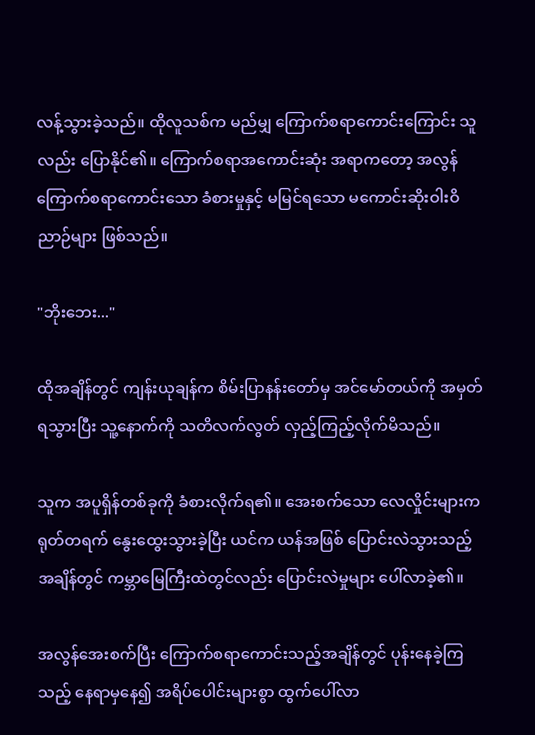လန့်သွားခဲ့သည်။ ထိုလူသစ်က မည်မျှ ကြောက်စရာကောင်းကြောင်း သူလည်း ပြောနိုင်၏။ ကြောက်စရာအကောင်းဆုံး အရာကတော့ အလွန်ကြောက်စရာကောင်းသော ခံစားမှုနှင့် မမြင်ရသော မကောင်းဆိုးဝါးဝိညာဉ်များ ဖြစ်သည်။

"ဘိုးဘေး..."

ထိုအချိန်တွင် ကျန်းယုချန်က စိမ်းပြာနန်းတော်မှ အင်မော်တယ်ကို အမှတ်ရသွားပြီး သူ့နောက်ကို သတိလက်လွတ် လှည့်ကြည့်လိုက်မိသည်။

သူက အပူရှိန်တစ်ခုကို ခံစားလိုက်ရ၏။ အေးစက်သော လေလှိုင်းများက ရုတ်တရက် နွေးထွေးသွားခဲ့ပြီး ယင်က ယန်အဖြစ် ပြောင်းလဲသွားသည့်အချိန်တွင် ကမ္ဘာမြေကြီးထဲတွင်လည်း ပြောင်းလဲမှုများ ပေါ်လာခဲ့၏။

အလွန်အေးစက်ပြီး ကြောက်စရာကောင်းသည့်အချိန်တွင် ပုန်းနေခဲ့ကြသည့် နေရာမှနေ၍ အရိပ်ပေါင်းများစွာ ထွက်ပေါ်လာ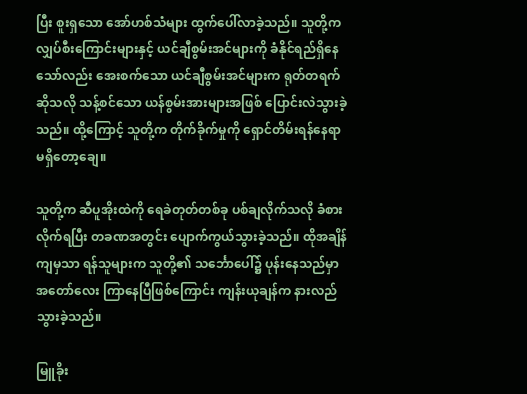ပြီး စူးရှသော အော်ဟစ်သံများ ထွက်ပေါ်လာခဲ့သည်။ သူတို့က လျှပ်စီးကြောင်းများနှင့် ယင်ချီစွမ်းအင်များကို ခံနိုင်ရည်ရှိနေသော်လည်း အေးစက်သော ယင်ချီစွမ်းအင်များက ရုတ်တရက်ဆိုသလို သန့်စင်သော ယန်စွမ်းအားများအဖြစ် ပြောင်းလဲသွားခဲ့သည်။ ထို့ကြောင့် သူတို့က တိုက်ခိုက်မှုကို ရှောင်တိမ်းရန်နေရာ မရှိတော့ချေ။

သူတို့က ဆီပူအိုးထဲကို ရေခဲတုတ်တစ်ခု ပစ်ချလိုက်သလို ခံစားလိုက်ရပြီး တခဏအတွင်း ပျောက်ကွယ်သွားခဲ့သည်။ ထိုအချိန်ကျမှသာ ရန်သူများက သူတို့၏ သင်္ဘောပေါ်၌ ပုန်းနေသည်မှာ အတော်လေး ကြာနေပြီဖြစ်ကြောင်း ကျန်းယုချန်က နားလည်သွားခဲ့သည်။

မြူခိုး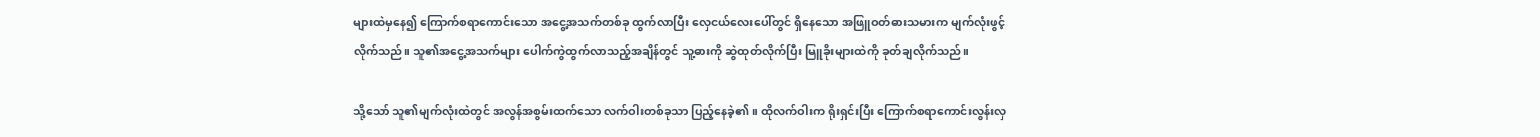များထဲမှနေ၍ ကြောက်စရာကောင်းသော အငွေ့အသက်တစ်ခု ထွက်လာပြီး လှေငယ်လေးပေါ်တွင် ရှိနေသော အဖြူဝတ်ဓားသမားက မျက်လုံးဖွင့်လိုက်သည်။ သူ၏အငွေ့အသက်များ ပေါက်ကွဲထွက်လာသည့်အချိန်တွင် သူ့ဓားကို ဆွဲထုတ်လိုက်ပြီး မြူခိုးများထဲကို ခုတ်ချလိုက်သည်။

သို့သော် သူ၏မျက်လုံးထဲတွင် အလွန်အစွမ်းထက်သော လက်ဝါးတစ်ခုသာ ပြည့်နေခဲ့၏။ ထိုလက်ဝါးက ရိုးရှင်းပြီး ကြောက်စရာကောင်းလွန်းလှ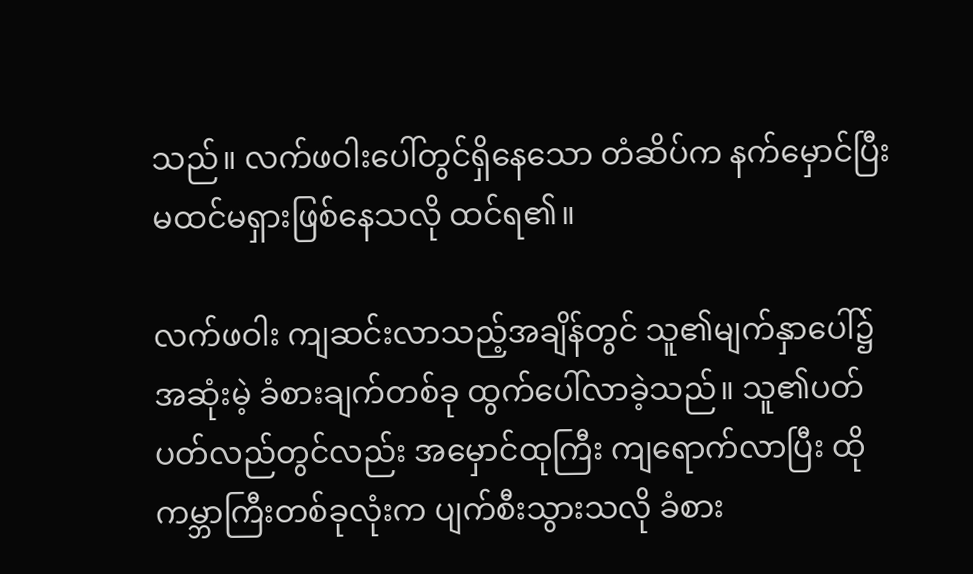သည်။ လက်ဖဝါးပေါ်တွင်ရှိနေသော တံဆိပ်က နက်မှောင်ပြီး မထင်မရှားဖြစ်နေသလို ထင်ရ၏။

လက်ဖဝါး ကျဆင်းလာသည့်အချိန်တွင် သူ၏မျက်နှာပေါ်၌ အဆုံးမဲ့ ခံစားချက်တစ်ခု ထွက်ပေါ်လာခဲ့သည်။ သူ၏ပတ်ပတ်လည်တွင်လည်း အမှောင်ထုကြီး ကျရောက်လာပြီး ထိုကမ္ဘာကြီးတစ်ခုလုံးက ပျက်စီးသွားသလို ခံစား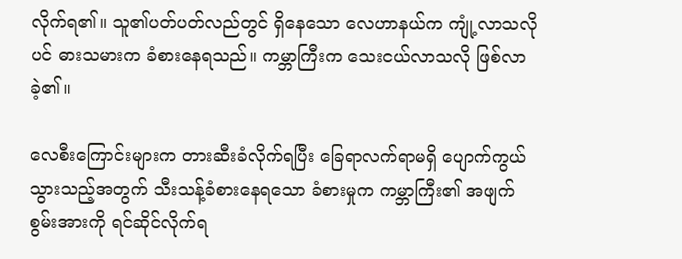လိုက်ရ၏။ သူ၏ပတ်ပတ်လည်တွင် ရှိနေသော လေဟာနယ်က ကျုံ့လာသလိုပင် ဓားသမားက ခံစားနေရသည်။ ကမ္ဘာကြီးက သေးငယ်လာသလို ဖြစ်လာခဲ့၏။

လေစီးကြောင်းများက တားဆီးခံလိုက်ရပြီး ခြေရာလက်ရာမရှိ ပျောက်ကွယ်သွားသည့်အတွက် သီးသန့်ခံစားနေရသော ခံစားမှုက ကမ္ဘာကြီး၏ အဖျက်စွမ်းအားကို ရင်ဆိုင်လိုက်ရ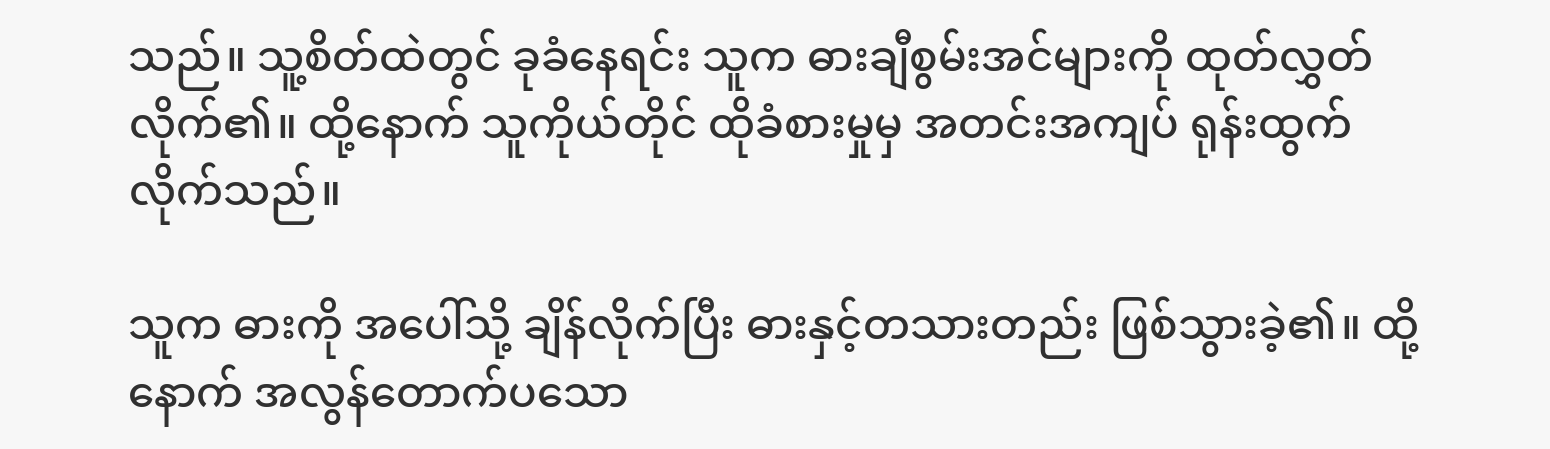သည်။ သူ့စိတ်ထဲတွင် ခုခံနေရင်း သူက ဓားချီစွမ်းအင်များကို ထုတ်လွှတ်လိုက်၏။ ထို့နောက် သူကိုယ်တိုင် ထိုခံစားမှုမှ အတင်းအကျပ် ရုန်းထွက်လိုက်သည်။

သူက ဓားကို အပေါ်သို့ ချိန်လိုက်ပြီး ဓားနှင့်တသားတည်း ဖြစ်သွားခဲ့၏။ ထို့နောက် အလွန်တောက်ပသော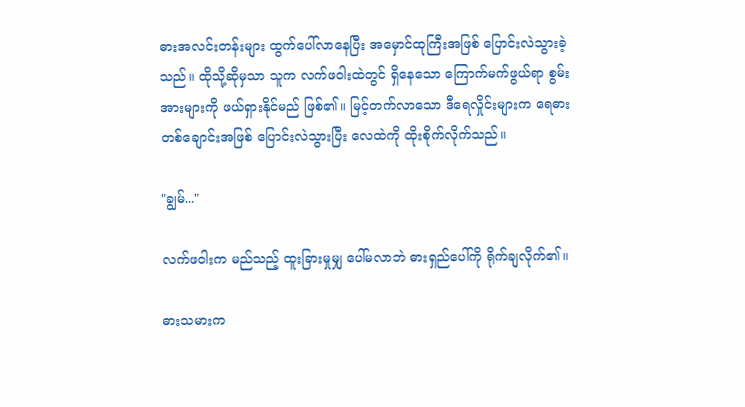ဓားအလင်းတန်းများ ထွက်ပေါ်လာနေပြီး အမှောင်ထုကြီးအဖြစ် ပြောင်းလဲသွားခဲ့သည်။ ထိုသို့ဆိုမှသာ သူက လက်ဖဝါးထဲတွင် ရှိနေသော ကြောက်မက်ဖွယ်ရာ စွမ်းအားများကို ဖယ်ရှားနိုင်မည် ဖြစ်၏။ မြင့်တက်လာသော ဒီရေလှိုင်းများက ရေဓားတစ်ချောင်းအဖြစ် ပြောင်းလဲသွားပြီး လေထဲကို ထိုးစိုက်လိုက်သည်။

"ချွမ်..."

လက်ဖဝါးက မည်သည့် ထူးခြားမှုမျှ ပေါ်မလာဘဲ ဓားရှည်ပေါ်ကို ရိုက်ချလိုက်၏။

ဓားသမားက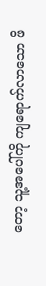တော့ သူ့အပေါ်ကို ကျရောက်လာသော ဖိ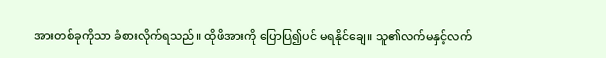အားတစ်ခုကိုသာ ခံစားလိုက်ရသည်။ ထိုဖိအားကို ပြောပြ၍ပင် မရနိုင်ချေ။ သူ၏လက်မနှင့်လက်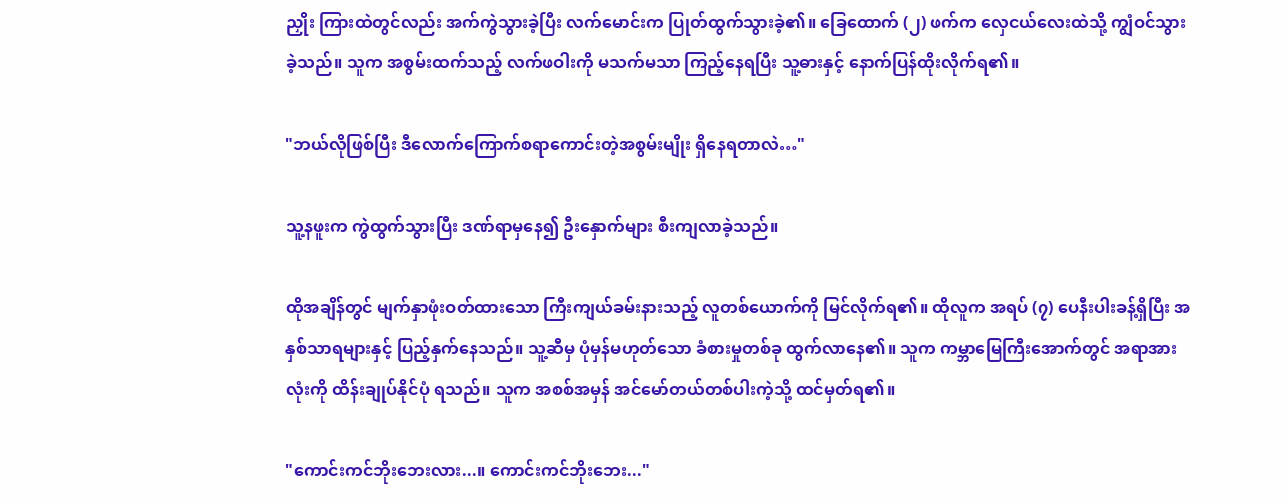ညှိုး ကြားထဲတွင်လည်း အက်ကွဲသွားခဲ့ပြီး လက်မောင်းက ပြုတ်ထွက်သွားခဲ့၏။ ခြေထောက် (၂) ဖက်က လှေငယ်လေးထဲသို့ ကျွံဝင်သွားခဲ့သည်။ သူက အစွမ်းထက်သည့် လက်ဖဝါးကို မသက်မသာ ကြည့်နေရပြီး သူ့ဓားနှင့် နောက်ပြန်ထိုးလိုက်ရ၏။

"ဘယ်လိုဖြစ်ပြီး ဒီလောက်ကြောက်စရာကောင်းတဲ့အစွမ်းမျိုး ရှိနေရတာလဲ…"

သူ့နဖူးက ကွဲထွက်သွားပြီး ဒဏ်ရာမှနေ၍ ဦးနှောက်များ စီးကျလာခဲ့သည်။

ထိုအချိန်တွင် မျက်နှာဖုံးဝတ်ထားသော ကြီးကျယ်ခမ်းနားသည့် လူတစ်ယောက်ကို မြင်လိုက်ရ၏။ ထိုလူက အရပ် (၇) ပေနီးပါးခန့်ရှိပြီး အနှစ်သာရများနှင့် ပြည့်နှက်နေသည်။ သူ့ဆီမှ ပုံမှန်မဟုတ်သော ခံစားမှုတစ်ခု ထွက်လာနေ၏။ သူက ကမ္ဘာမြေကြီးအောက်တွင် အရာအားလုံးကို ထိန်းချုပ်နိုင်ပုံ ရသည်။ သူက အစစ်အမှန် အင်မော်တယ်တစ်ပါးကဲ့သို့ ထင်မှတ်ရ၏။

"ကောင်းကင်ဘိုးဘေးလား...။ ကောင်းကင်ဘိုးဘေး..."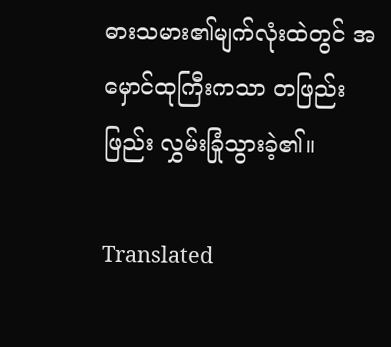ဓားသမား၏မျက်လုံးထဲတွင် အမှောင်ထုကြီးကသာ တဖြည်းဖြည်း လွှမ်းခြုံသွားခဲ့၏။

Translated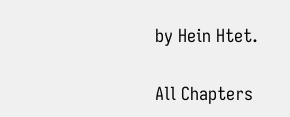by Hein Htet.

All Chapters